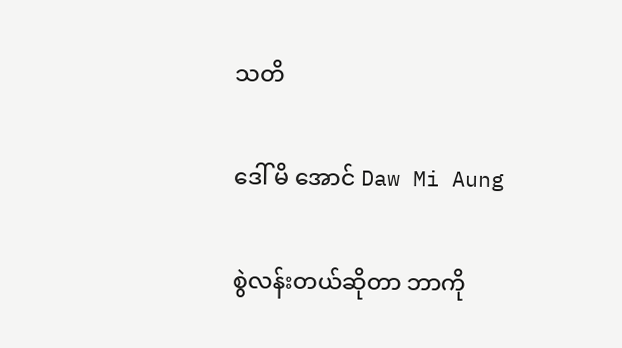သတိ

ဒေါ် မိ အောင် Daw Mi Aung

စွဲလန်းတယ်ဆိုတာ ဘာကို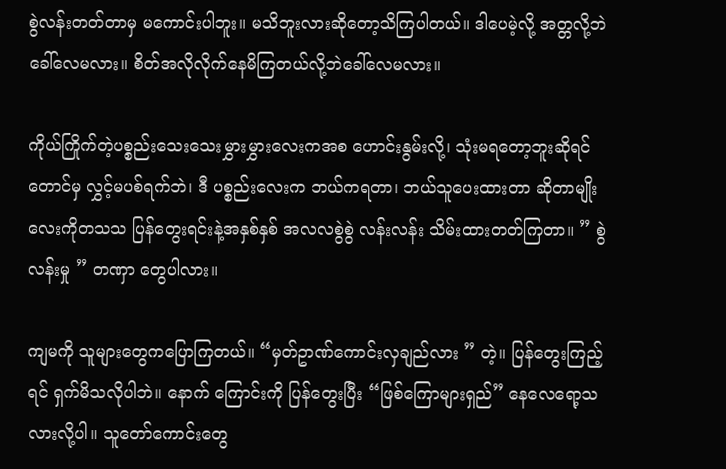စွဲလန်းတတ်တာမှ မကောင်းပါဘူး။ မသိဘူးလားဆိုတော့သိကြပါတယ်။ ဒါပေမဲ့လို့ အတ္တလို့ဘဲ ခေါ်လေမလား။ စိတ်အလိုလိုက်နေမိကြတယ်လို့ဘဲခေါ်လေမလား။

ကိုယ်ကြိုက်တဲ့ပစ္စည်းသေးသေးမွှားမွှားလေးကအစ ဟောင်းနွမ်းလို့၊ သုံးမရတော့ဘူးဆိုရင်တောင်မှ လွှင့်မပစ်ရက်ဘဲ၊ ဒီ ပစ္စည်းလေးက ဘယ်ကရတာ၊ ဘယ်သူပေးထားတာ ဆိုတာမျိုးလေးကိုတသသ ပြန်တွေးရင်းနဲ့အနှစ်နှစ် အလလစွဲစွဲ လန်းလန်း သိမ်းထားတတ်ကြတာ။ ” စွဲလန်းမှု ” တဏှာ တွေပါလား။

ကျမကို သူများတွေကပြောကြတယ်။ “မှတ်ဥာဏ်ကောင်းလှချည်လား ” တဲ့။ ပြန်တွေးကြည့်ရင် ရှက်မိသလိုပါဘဲ။ နောက် ကြောင်းကို ပြန်တွေးပြီး “ဖြစ်ကြောများရှည်” နေလေရော့သလားလို့ပါ။ သူတော်ကောင်းတွေ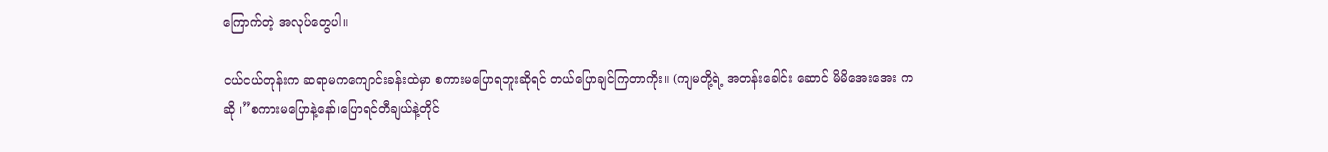ကြောက်တဲ့ အလုပ်တွေပါ။

ငယ်ငယ်တုန်းက ဆရာမကကျောင်းခန်းထဲမှာ စကားမပြောရဘူးဆိုရင် တယ်ပြောချင်ကြတာကိုး။ (ကျမတို့ရဲ့ အတန်းခေါင်း ဆောင် မိမိအေးအေး ကဆို ၊”စကားမပြောနဲ့နော်၊ပြောရင်တီချယ်နဲ့တိုင်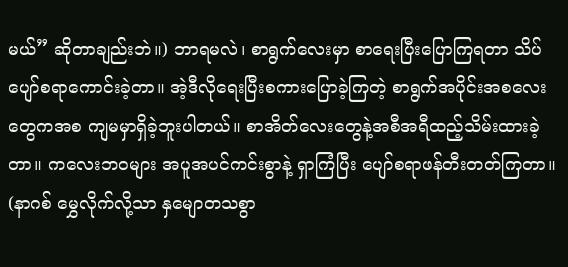မယ်” ဆိုတာချည်းဘဲ။) ဘာရမလဲ၊ စာရွက်လေးမှာ စာရေးပြီးပြောကြရတာ သိပ်ပျော်စရာကောင်းခဲ့တာ။ အဲ့ဒီလိုရေးပြီးစကားပြောခဲ့ကြတဲ့ စာရွက်အပိုင်းအစလေးတွေကအစ ကျမမှာရှိခဲ့ဘူးပါတယ်။ စာအိတ်လေးတွေနဲ့အစီအရီထည့်သိမ်းထားခဲ့တာ။ ကလေးဘဝများ အပူအပင်ကင်းစွာနဲ့ ရှာကြံပြီး ပျော်စရာဖန်တီးတတ်ကြတာ။ (နာဂစ် မွှေလိုက်လို့သာ နှမျောတသစွာ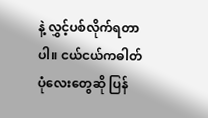နဲ့ လွှင့်ပစ်လိုက်ရတာပါ။ ငယ်ငယ်ကဓါတ်ပုံလေးတွေဆို ပြန်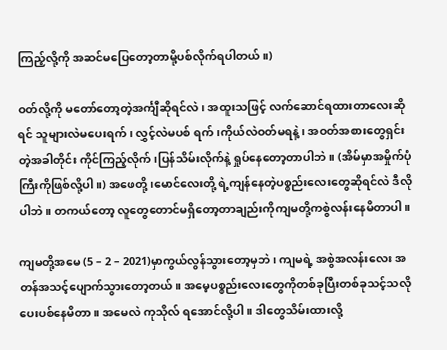ကြည့်လို့ကို အဆင်မပြေတော့တာမို့ပစ်လိုက်ရပါတယ်။)

ဝတ်လို့ကို မတော်တော့တဲ့အင်္ကျီဆိုရင်လဲ၊ အထူးသဖြင့် လက်ဆောင်ရထားတာလေးဆိုရင် သူများလဲမပေးရက်၊ လွှင့်လဲမပစ် ရက်၊ကိုယ်လဲဝတ်မရနဲ့၊ အဝတ်အစားတွေရှင်းတဲ့အခါတိုင်း ကိုင်ကြည့်လိုက်၊ပြန်သိမ်းလိုက်နဲ့ ရှုပ်နေတော့တာပါဘဲ။ (အိမ်မှာအမှိုက်ပုံကြီးကိုဖြစ်လို့ပါ။) အဖေတို့၊မောင်လေးတို့ ရဲ့ကျန်နေတဲ့ပစ္စည်းလေးတွေဆိုရင်လဲ ဒီလိုပါဘဲ။ တကယ်တော့ လူတွေတောင်မရှိတော့တာချည်းကိုကျမတို့ကစွဲလန်းနေမိတာပါ။

ကျမတို့အမေ (5 – 2 – 2021)မှာကွယ်လွန်သွားတော့မှဘဲ၊ ကျမရဲ့ အစွဲအလန်းလေး အတန်အသင့်ပျောက်သွားတော့တယ်။ အမေ့ပစ္စည်းလေးတွေကိုတစ်ခုပြီးတစ်ခုသင့်သလို ပေးပစ်နေမိတာ။ အမေလဲ ကုသိုလ် ရအောင်လို့ပါ။ ဒါတွေသိမ်းထားလို့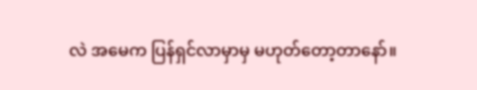လဲ အမေက ပြန်ရှင်လာမှာမှ မဟုတ်တော့တာနော်။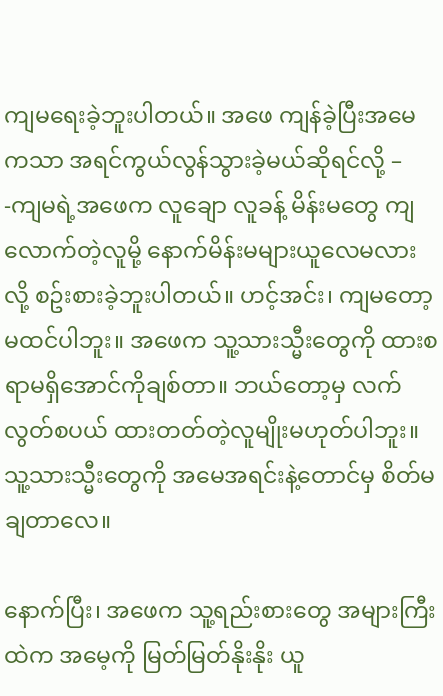ကျမရေးခဲ့ဘူးပါတယ်။ အဖေ ကျန်ခဲ့ပြီးအမေကသာ အရင်ကွယ်လွန်သွားခဲ့မယ်ဆိုရင်လို့ – -ကျမရဲ့အဖေက လူချော လူခန့် မိန်းမတွေ ကျလောက်တဲ့လူမို့ နောက်မိန်းမများယူလေမလားလို့ စဥ်းစားခဲ့ဘူးပါတယ်။ ဟင့်အင်း၊ ကျမတော့ မထင်ပါဘူး။ အဖေက သူ့သားသ္မီးတွေကို ထားစရာမရှိအောင်ကိုချစ်တာ။ ဘယ်တော့မှ လက်လွတ်စပယ် ထားတတ်တဲ့လူမျိုးမဟုတ်ပါဘူး။ သူ့သားသ္မီးတွေကို အမေအရင်းနဲ့တောင်မှ စိတ်မချတာလေ။

နောက်ပြီး၊ အဖေက သူ့ရည်းစားတွေ အများကြီးထဲက အမေ့ကို မြတ်မြတ်နိုးနိုး ယူ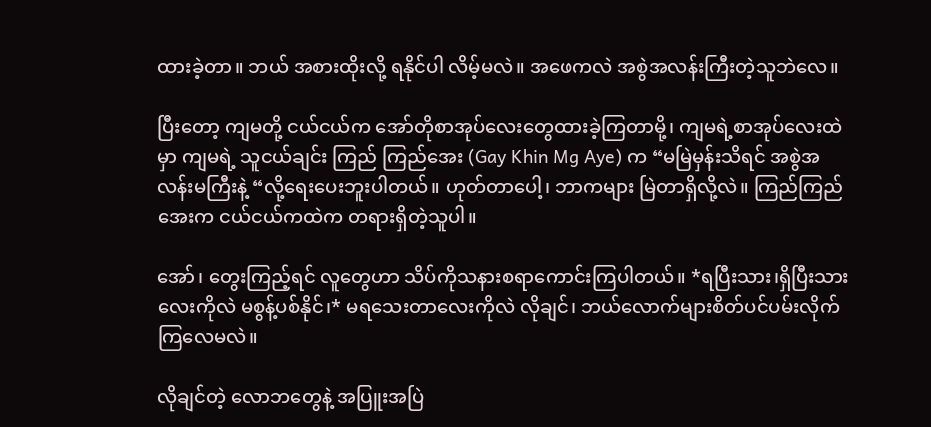ထားခဲ့တာ။ ဘယ် အစားထိုးလို့ ရနိုင်ပါ လိမ့်မလဲ။ အဖေကလဲ အစွဲအလန်းကြီးတဲ့သူဘဲလေ။

ပြီးတော့ ကျမတို့ ငယ်ငယ်က အော်တိုစာအုပ်လေးတွေထားခဲ့ကြတာမို့၊ ကျမရဲ့စာအုပ်လေးထဲမှာ ကျမရဲ့ သူငယ်ချင်း ကြည် ကြည်အေး (Gay Khin Mg Aye) က “မမြဲမှန်းသိရင် အစွဲအလန်းမကြီးနဲ့ “လို့ရေးပေးဘူးပါတယ်။ ဟုတ်တာပေါ့၊ ဘာကများ မြဲတာရှိလို့လဲ။ ကြည်ကြည်အေးက ငယ်ငယ်ကထဲက တရားရှိတဲ့သူပါ။

အော်၊ တွေးကြည့်ရင် လူတွေဟာ သိပ်ကိုသနားစရာကောင်းကြပါတယ်။ *ရပြီးသား၊ရှိပြီးသားလေးကိုလဲ မစွန့်ပစ်နိုင်၊* မရသေးတာလေးကိုလဲ လိုချင်၊ ဘယ်လောက်များစိတ်ပင်ပမ်းလိုက်ကြလေမလဲ။

လိုချင်တဲ့ လောဘတွေနဲ့ အပြူးအပြဲ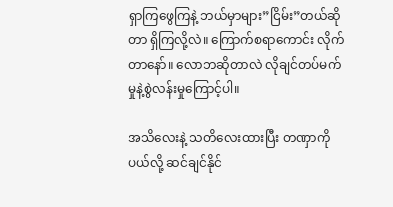ရှာကြဖွေကြနဲ့ ဘယ်မှာများ”ငြိမ်း”တယ်ဆိုတာ ရှိကြလို့လဲ။ ကြောက်စရာကောင်း လိုက်တာနော်။ လောဘဆိုတာလဲ လိုချင်တပ်မက်မှုနဲ့စွဲလန်းမှုကြောင့်ပါ။

အသိလေးနဲ့ သတိလေးထားပြီး တဏှာကိုပယ်လို့ ဆင်ချင်နိုင်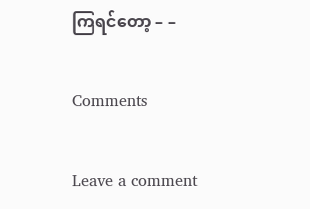ကြရင်တော့ – –

Comments

Leave a comment